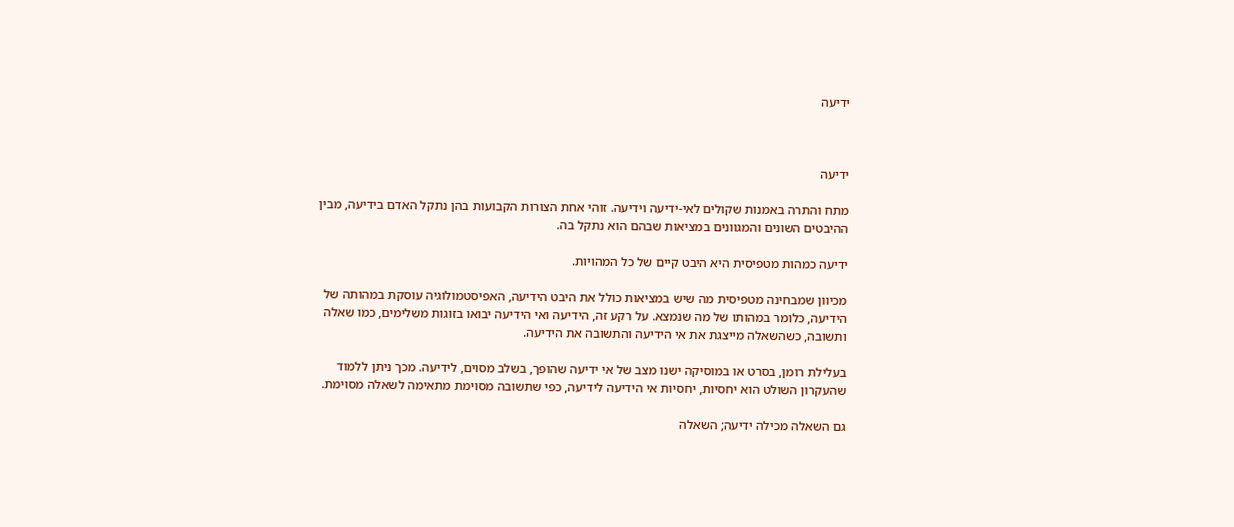ידיעה



ידיעה

מתח והתרה באמנות שקולים לאי-ידיעה וידיעה. זוהי אחת הצורות הקבועות בהן נתקל האדם בידיעה, מבין ההיבטים השונים והמגוונים במציאות שבהם הוא נתקל בה.

ידיעה כמהות מטפיסית היא היבט קיים של כל המהויות.

מכיוון שמבחינה מטפיסית מה שיש במציאות כולל את היבט הידיעה, האפיסטמולוגיה עוסקת במהותה של הידיעה, כלומר במהותו של מה שנמצא. על רקע זה, הידיעה ואי הידיעה יבואו בזוגות משלימים, כמו שאלה ותשובה, כשהשאלה מייצגת את אי הידיעה והתשובה את הידיעה.

בעלילת רומן, בסרט או במוסיקה ישנו מצב של אי ידיעה שהופך, בשלב מסוים, לידיעה. מכך ניתן ללמוד שהעקרון השולט הוא יחסיות, יחסיות אי הידיעה לידיעה, כפי שתשובה מסוימת מתאימה לשאלה מסוימת.

גם השאלה מכילה ידיעה; השאלה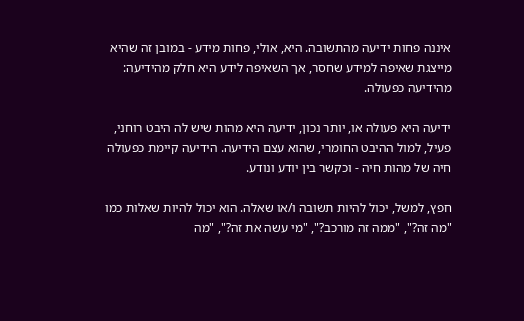איננה פחות ידיעה מהתשובה. היא, אולי, פחות מידע - במובן זה שהיא מייצגת שאיפה למידע שחסר, אך השאיפה לידע היא חלק מהידיעה: מהידיעה כפעולה.

ידיעה היא פעולה או, יותר נכון, ידיעה היא מהות שיש לה היבט רוחני, פעיל, למול ההיבט החומרי, שהוא עצם הידיעה. הידיעה קיימת כפעולה חיה של מהות חיה - וכקשר בין יודע ונודע.

חפץ, למשל, יכול להיות תשובה ו/או שאלה. הוא יכול להיות שאלות כמו "מה זה?", "ממה זה מורכב?", "מי עשה את זה?", "מה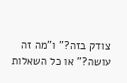צודק בזה?" ו"מה זה עושה?" או כל השאלות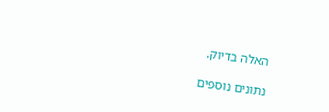האלה בדיוק.

נתונים נוספים